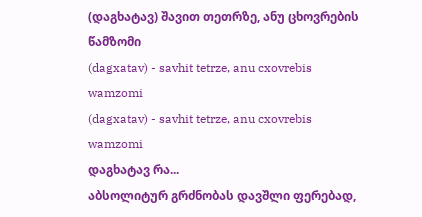(დაგხატავ) შავით თეთრზე, ანუ ცხოვრების წამზომი
(dagxatav) - savhit tetrze, anu cxovrebis wamzomi
(dagxatav) - savhit tetrze, anu cxovrebis wamzomi
დაგხატავ რა...
აბსოლიტურ გრძნობას დავშლი ფერებად,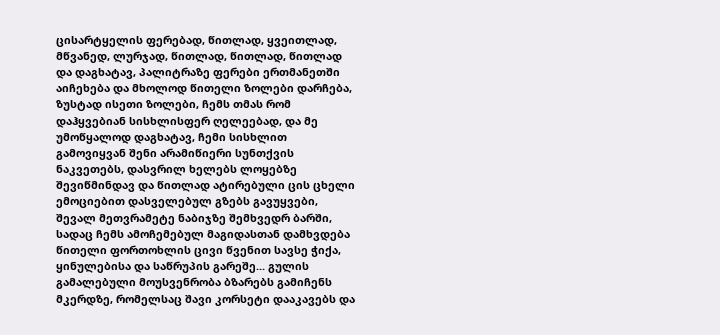ცისარტყელის ფერებად, წითლად, ყვეითლად, მწვანედ, ლურჯად, წითლად, წითლად, წითლად და დაგხატავ, პალიტრაზე ფერები ერთმანეთში აიჩეხება და მხოლოდ წითელი ზოლები დარჩება, ზუსტად ისეთი ზოლები, ჩემს თმას რომ დაჰყვებიან სისხლისფერ ღელეებად, და მე უმოწყალოდ დაგხატავ, ჩემი სისხლით გამოვიყვან შენი არამიწიერი სუნთქვის ნაკვეთებს, დასვრილ ხელებს ლოყებზე შევიწმინდავ და წითლად ატირებული ცის ცხელი ემოციებით დასველებულ გზებს გავუყვები, შევალ მეთვრამეტე ნაბიჯზე შემხვედრ ბარში, სადაც ჩემს ამოჩემებულ მაგიდასთან დამხვდება წითელი ფორთოხლის ცივი წვენით სავსე ჭიქა, ყინულებისა და საწრუპის გარეშე... გულის გამალებული მოუსვენრობა ბზარებს გამიჩენს მკერდზე, რომელსაც შავი კორსეტი დააკავებს და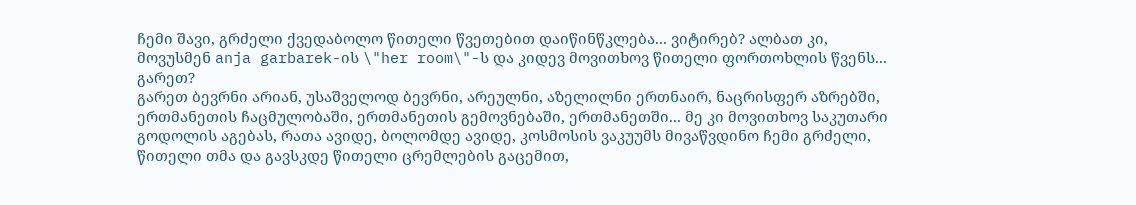ჩემი შავი, გრძელი ქვედაბოლო წითელი წვეთებით დაიწინწკლება... ვიტირებ? ალბათ კი, მოვუსმენ anja garbarek-ის \"her room\"-ს და კიდევ მოვითხოვ წითელი ფორთოხლის წვენს...
გარეთ?
გარეთ ბევრნი არიან, უსაშველოდ ბევრნი, არეულნი, აზელილნი ერთნაირ, ნაცრისფერ აზრებში, ერთმანეთის ჩაცმულობაში, ერთმანეთის გემოვნებაში, ერთმანეთში... მე კი მოვითხოვ საკუთარი გოდოლის აგებას, რათა ავიდე, ბოლომდე ავიდე, კოსმოსის ვაკუუმს მივაწვდინო ჩემი გრძელი, წითელი თმა და გავსკდე წითელი ცრემლების გაცემით,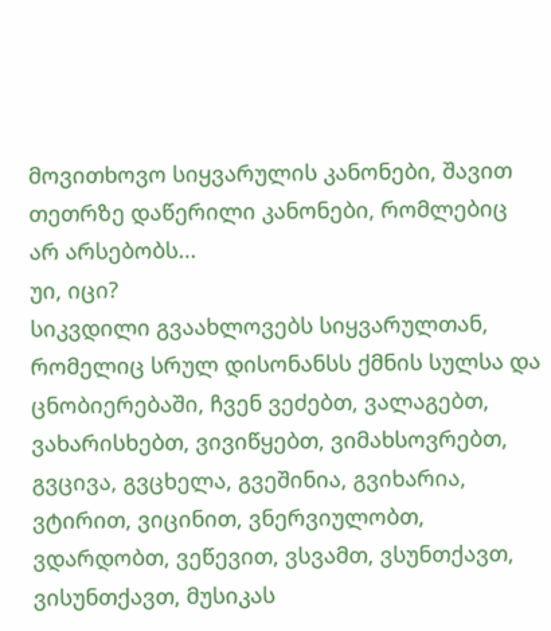მოვითხოვო სიყვარულის კანონები, შავით თეთრზე დაწერილი კანონები, რომლებიც არ არსებობს...
უი, იცი?
სიკვდილი გვაახლოვებს სიყვარულთან, რომელიც სრულ დისონანსს ქმნის სულსა და ცნობიერებაში, ჩვენ ვეძებთ, ვალაგებთ, ვახარისხებთ, ვივიწყებთ, ვიმახსოვრებთ, გვცივა, გვცხელა, გვეშინია, გვიხარია, ვტირით, ვიცინით, ვნერვიულობთ, ვდარდობთ, ვეწევით, ვსვამთ, ვსუნთქავთ, ვისუნთქავთ, მუსიკას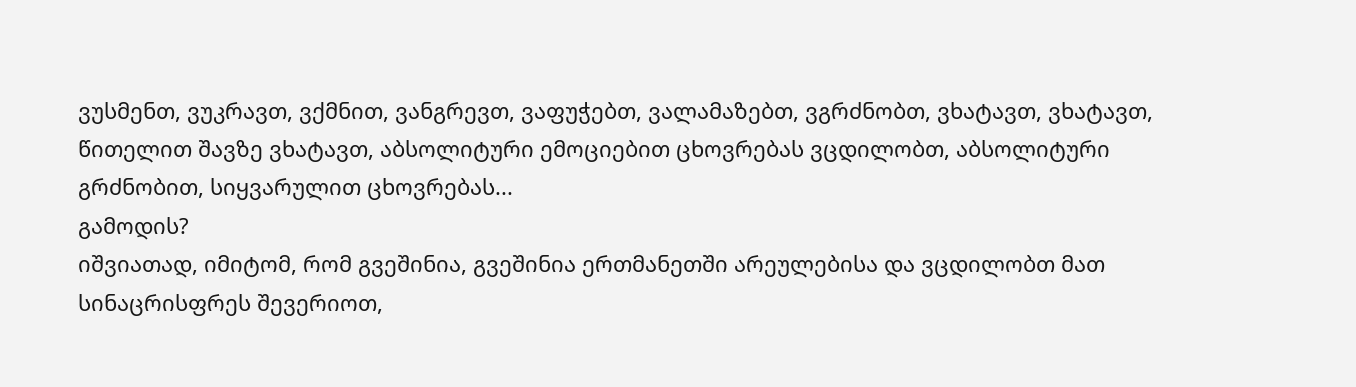ვუსმენთ, ვუკრავთ, ვქმნით, ვანგრევთ, ვაფუჭებთ, ვალამაზებთ, ვგრძნობთ, ვხატავთ, ვხატავთ, წითელით შავზე ვხატავთ, აბსოლიტური ემოციებით ცხოვრებას ვცდილობთ, აბსოლიტური გრძნობით, სიყვარულით ცხოვრებას...
გამოდის?
იშვიათად, იმიტომ, რომ გვეშინია, გვეშინია ერთმანეთში არეულებისა და ვცდილობთ მათ სინაცრისფრეს შევერიოთ,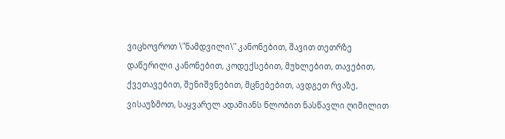ვიცხოვროთ \"ნამდვილი\" კანონებით, შავით თეთრზე დაწერილი კანონებით, კოდექსებით, მუხლებით, თავებით, ქვეთავებით, შენიშვნებით, მცნებებით, ავდგეთ რვაზე, ვისაუზმოთ, საყვარელ ადამიანს წლობით ნასწავლი ღიმილით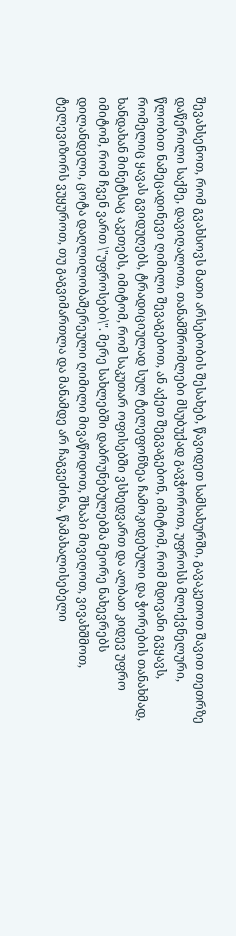შევახსენოთ, რომ გვახსოვს მათი არსებობის შესახებ, წავიდეთ სამსახურში, გავაკეთოთ შავით თეთრზე დაწერილი საქმე, დავიღალოთ, თანამშრომლები მსუბუქად გავჭოროთ, უფროსს მლიქვნელური, წლობით ნამეცადინევი ღიმილი შევაგებოთ, ან აქეთ შეგვაგებონ, იმიტომ, რომ მდივანი გვყავს, რომელიც ყავას გვიდუღებს, ტრადიციულად სულ ტელეფონზეა ჩამოკიდებული და ჭორების თანახმად, ხანდახან მინეტსაც აკეთებს, იმიტომ, რომ საკუთარ ოფისებში ვსხედვართ და ალბათ კიდევ უფრო იმიტომ, რომ ჩვენ ვართ \"უფროსები\". მერე სახლებში დაბრუნებულებმა მეორე ნახევრებს დილანდელი, ცოტა დაღლილობაშერეული ღიმილი მივაწოდოთ, შხაპი მივიღოთ, ვივახშმოთ, ტელევიზორს ვუყუროთ, თუ გაგვიმართლა და მანამდე არ ჩაგვეძინა, წამახალისებელი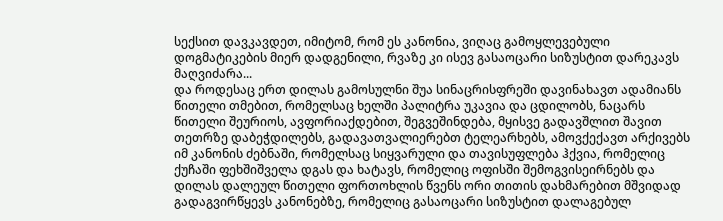სექსით დავკავდეთ, იმიტომ, რომ ეს კანონია, ვიღაც გამოყლევებული დოგმატიკების მიერ დადგენილი, რვაზე კი ისევ გასაოცარი სიზუსტით დარეკავს მაღვიძარა...
და როდესაც ერთ დილას გამოსულნი შუა სინაცრისფრეში დავინახავთ ადამიანს წითელი თმებით, რომელსაც ხელში პალიტრა უკავია და ცდილობს, ნაცარს წითელი შეურიოს, ავფორიაქდებით, შეგვეშინდება, მყისვე გადავშლით შავით თეთრზე დაბეჭდილებს, გადავათვალიერებთ ტელეარხებს, ამოვქექავთ არქივებს იმ კანონის ძებნაში, რომელსაც სიყვარული და თავისუფლება ჰქვია, რომელიც ქუჩაში ფეხშიშველა დგას და ხატავს, რომელიც ოფისში შემოგვისეირნებს და დილას დალეულ წითელი ფორთოხლის წვენს ორი თითის დახმარებით მშვიდად გადაგვირწყევს კანონებზე, რომელიც გასაოცარი სიზუსტით დალაგებულ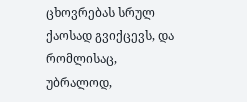ცხოვრებას სრულ ქაოსად გვიქცევს, და რომლისაც, უბრალოდ,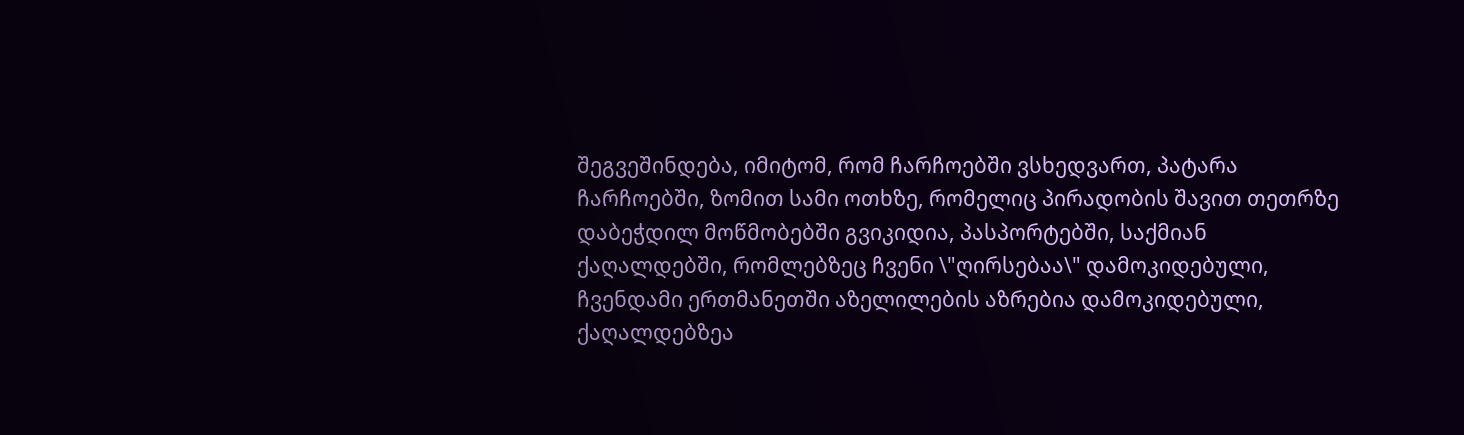შეგვეშინდება, იმიტომ, რომ ჩარჩოებში ვსხედვართ, პატარა ჩარჩოებში, ზომით სამი ოთხზე, რომელიც პირადობის შავით თეთრზე დაბეჭდილ მოწმობებში გვიკიდია, პასპორტებში, საქმიან ქაღალდებში, რომლებზეც ჩვენი \"ღირსებაა\" დამოკიდებული, ჩვენდამი ერთმანეთში აზელილების აზრებია დამოკიდებული, ქაღალდებზეა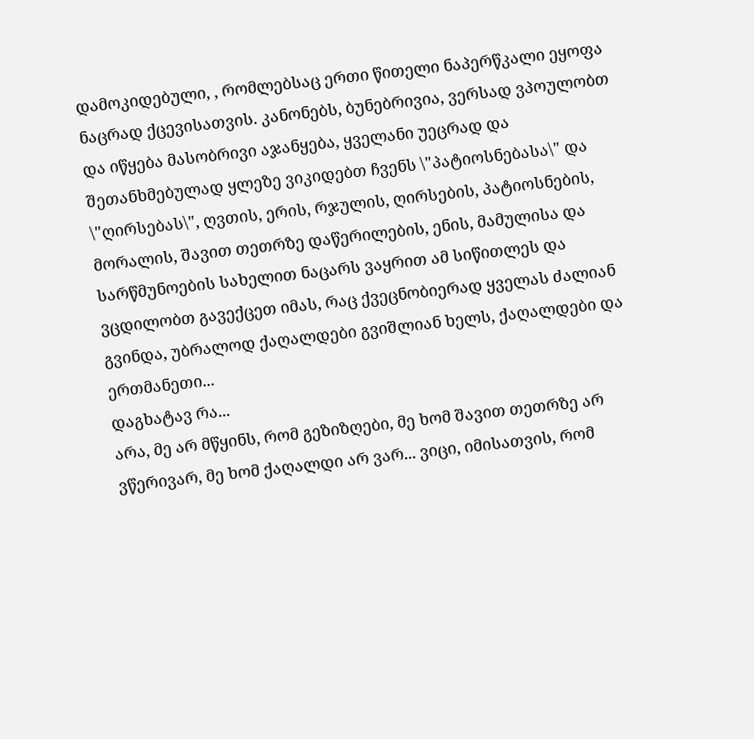დამოკიდებული, , რომლებსაც ერთი წითელი ნაპერწკალი ეყოფა ნაცრად ქცევისათვის. კანონებს, ბუნებრივია, ვერსად ვპოულობთ და იწყება მასობრივი აჯანყება, ყველანი უეცრად და შეთანხმებულად ყლეზე ვიკიდებთ ჩვენს \"პატიოსნებასა\" და \"ღირსებას\", ღვთის, ერის, რჯულის, ღირსების, პატიოსნების, მორალის, შავით თეთრზე დაწერილების, ენის, მამულისა და სარწმუნოების სახელით ნაცარს ვაყრით ამ სიწითლეს და ვცდილობთ გავექცეთ იმას, რაც ქვეცნობიერად ყველას ძალიან გვინდა, უბრალოდ ქაღალდები გვიშლიან ხელს, ქაღალდები და ერთმანეთი...
დაგხატავ რა...
არა, მე არ მწყინს, რომ გეზიზღები, მე ხომ შავით თეთრზე არ ვწერივარ, მე ხომ ქაღალდი არ ვარ... ვიცი, იმისათვის, რომ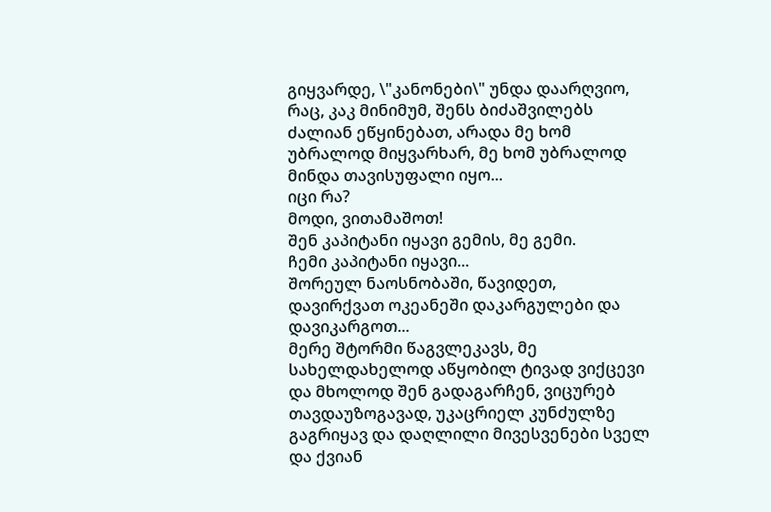გიყვარდე, \"კანონები\" უნდა დაარღვიო, რაც, კაკ მინიმუმ, შენს ბიძაშვილებს ძალიან ეწყინებათ, არადა მე ხომ უბრალოდ მიყვარხარ, მე ხომ უბრალოდ მინდა თავისუფალი იყო...
იცი რა?
მოდი, ვითამაშოთ!
შენ კაპიტანი იყავი გემის, მე გემი.
ჩემი კაპიტანი იყავი...
შორეულ ნაოსნობაში, წავიდეთ, დავირქვათ ოკეანეში დაკარგულები და დავიკარგოთ...
მერე შტორმი წაგვლეკავს, მე სახელდახელოდ აწყობილ ტივად ვიქცევი და მხოლოდ შენ გადაგარჩენ, ვიცურებ თავდაუზოგავად, უკაცრიელ კუნძულზე გაგრიყავ და დაღლილი მივესვენები სველ და ქვიან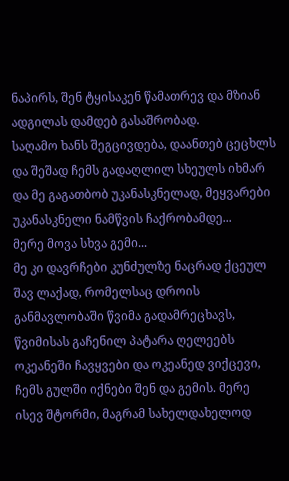ნაპირს, შენ ტყისაკენ წამათრევ და მზიან ადგილას დამდებ გასაშრობად.
საღამო ხანს შეგცივდება, დაანთებ ცეცხლს და შეშად ჩემს გადაღლილ სხეულს იხმარ და მე გაგათბობ უკანასკნელად, მეყვარები უკანასკნელი ნამწვის ჩაქრობამდე...
მერე მოვა სხვა გემი...
მე კი დავრჩები კუნძულზე ნაცრად ქცეულ შავ ლაქად, რომელსაც დროის განმავლობაში წვიმა გადამრეცხავს, წვიმისას გაჩენილ პატარა ღელეებს ოკეანეში ჩავყვები და ოკეანედ ვიქცევი, ჩემს გულში იქნები შენ და გემის. მერე ისევ შტორმი, მაგრამ სახელდახელოდ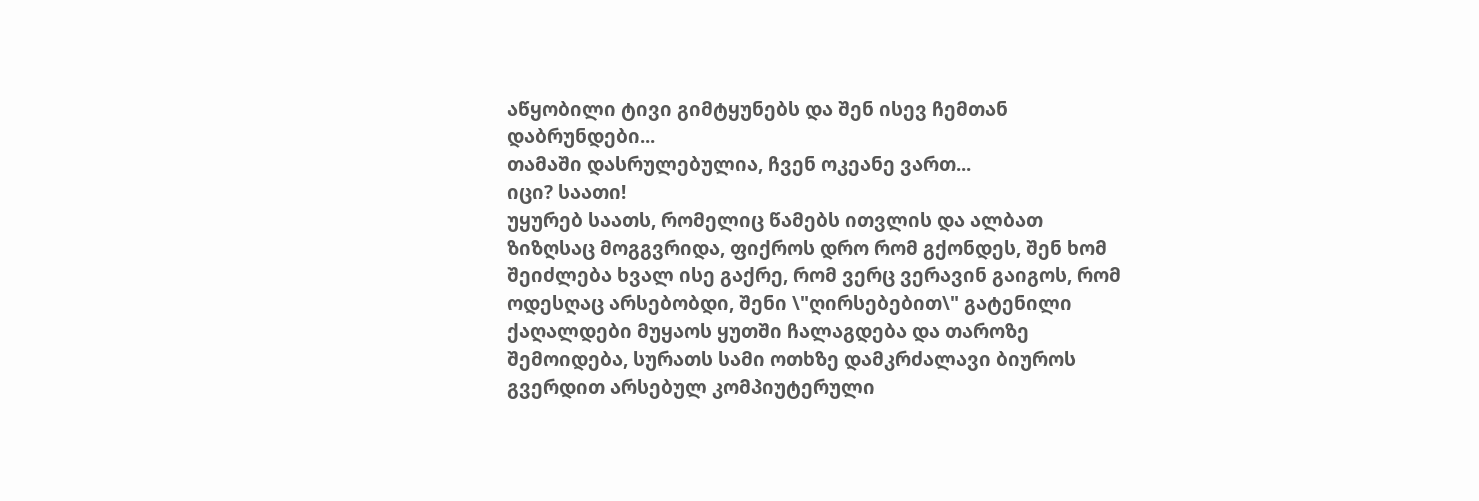აწყობილი ტივი გიმტყუნებს და შენ ისევ ჩემთან დაბრუნდები...
თამაში დასრულებულია, ჩვენ ოკეანე ვართ...
იცი? საათი!
უყურებ საათს, რომელიც წამებს ითვლის და ალბათ ზიზღსაც მოგგვრიდა, ფიქროს დრო რომ გქონდეს, შენ ხომ შეიძლება ხვალ ისე გაქრე, რომ ვერც ვერავინ გაიგოს, რომ ოდესღაც არსებობდი, შენი \"ღირსებებით\" გატენილი ქაღალდები მუყაოს ყუთში ჩალაგდება და თაროზე შემოიდება, სურათს სამი ოთხზე დამკრძალავი ბიუროს გვერდით არსებულ კომპიუტერული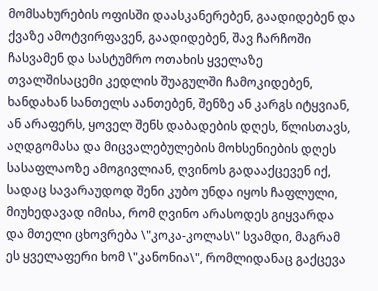მომსახურების ოფისში დაასკანერებენ, გაადიდებენ და ქვაზე ამოტვირფავენ, გაადიდებენ, შავ ჩარჩოში ჩასვამენ და სასტუმრო ოთახის ყველაზე თვალშისაცემი კედლის შუაგულში ჩამოკიდებენ, ხანდახან სანთელს აანთებენ, შენზე ან კარგს იტყვიან, ან არაფერს, ყოველ შენს დაბადების დღეს, წლისთავს, აღდგომასა და მიცვალებულების მოხსენიების დღეს სასაფლაოზე ამოგივლიან, ღვინოს გადააქცევენ იქ, სადაც სავარაუდოდ შენი კუბო უნდა იყოს ჩაფლული, მიუხედავად იმისა, რომ ღვინო არასოდეს გიყვარდა და მთელი ცხოვრება \"კოკა-კოლას\" სვამდი, მაგრამ ეს ყველაფერი ხომ \"კანონია\", რომლიდანაც გაქცევა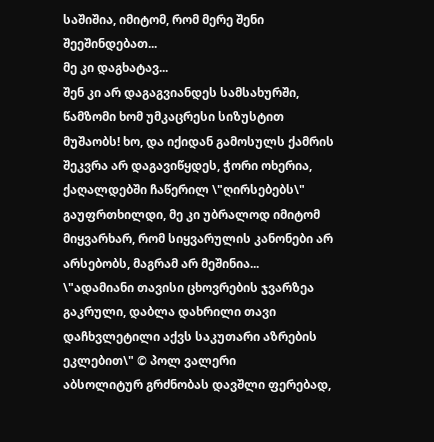საშიშია, იმიტომ, რომ მერე შენი შეეშინდებათ...
მე კი დაგხატავ...
შენ კი არ დაგაგვიანდეს სამსახურში, წამზომი ხომ უმკაცრესი სიზუსტით მუშაობს! ხო, და იქიდან გამოსულს ქამრის შეკვრა არ დაგავიწყდეს, ჭორი ოხერია, ქაღალდებში ჩაწერილ \"ღირსებებს\" გაუფრთხილდი, მე კი უბრალოდ იმიტომ მიყვარხარ, რომ სიყვარულის კანონები არ არსებობს, მაგრამ არ მეშინია...
\"ადამიანი თავისი ცხოვრების ჯვარზეა გაკრული, დაბლა დახრილი თავი დაჩხვლეტილი აქვს საკუთარი აზრების ეკლებით\" © პოლ ვალერი
აბსოლიტურ გრძნობას დავშლი ფერებად,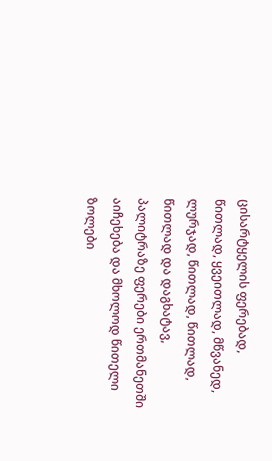ცისარტყელის ფერებად, წითლად, ყვეითლად, მწვანედ, ლურჯად, წითლად, წითლად, წითლად და დაგხატავ, პალიტრაზე ფერები ერთმანეთში აიჩეხება და მხოლოდ წითელი ზოლები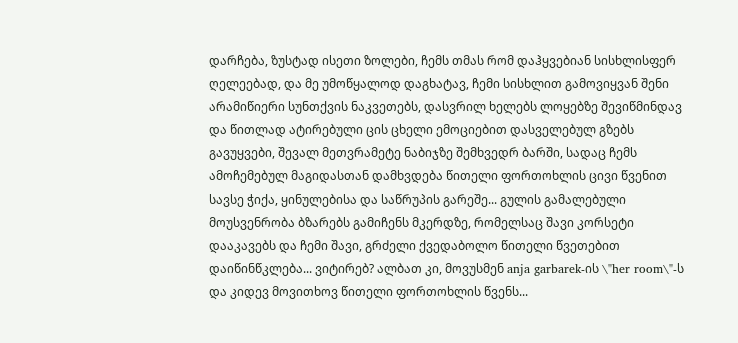დარჩება, ზუსტად ისეთი ზოლები, ჩემს თმას რომ დაჰყვებიან სისხლისფერ ღელეებად, და მე უმოწყალოდ დაგხატავ, ჩემი სისხლით გამოვიყვან შენი არამიწიერი სუნთქვის ნაკვეთებს, დასვრილ ხელებს ლოყებზე შევიწმინდავ და წითლად ატირებული ცის ცხელი ემოციებით დასველებულ გზებს გავუყვები, შევალ მეთვრამეტე ნაბიჯზე შემხვედრ ბარში, სადაც ჩემს ამოჩემებულ მაგიდასთან დამხვდება წითელი ფორთოხლის ცივი წვენით სავსე ჭიქა, ყინულებისა და საწრუპის გარეშე... გულის გამალებული მოუსვენრობა ბზარებს გამიჩენს მკერდზე, რომელსაც შავი კორსეტი დააკავებს და ჩემი შავი, გრძელი ქვედაბოლო წითელი წვეთებით დაიწინწკლება... ვიტირებ? ალბათ კი, მოვუსმენ anja garbarek-ის \"her room\"-ს და კიდევ მოვითხოვ წითელი ფორთოხლის წვენს...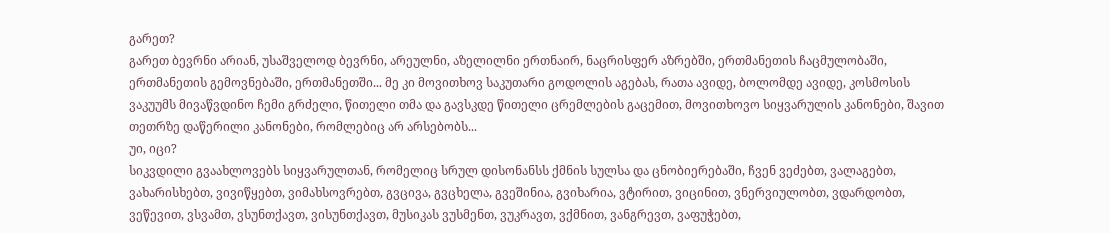გარეთ?
გარეთ ბევრნი არიან, უსაშველოდ ბევრნი, არეულნი, აზელილნი ერთნაირ, ნაცრისფერ აზრებში, ერთმანეთის ჩაცმულობაში, ერთმანეთის გემოვნებაში, ერთმანეთში... მე კი მოვითხოვ საკუთარი გოდოლის აგებას, რათა ავიდე, ბოლომდე ავიდე, კოსმოსის ვაკუუმს მივაწვდინო ჩემი გრძელი, წითელი თმა და გავსკდე წითელი ცრემლების გაცემით, მოვითხოვო სიყვარულის კანონები, შავით თეთრზე დაწერილი კანონები, რომლებიც არ არსებობს...
უი, იცი?
სიკვდილი გვაახლოვებს სიყვარულთან, რომელიც სრულ დისონანსს ქმნის სულსა და ცნობიერებაში, ჩვენ ვეძებთ, ვალაგებთ, ვახარისხებთ, ვივიწყებთ, ვიმახსოვრებთ, გვცივა, გვცხელა, გვეშინია, გვიხარია, ვტირით, ვიცინით, ვნერვიულობთ, ვდარდობთ, ვეწევით, ვსვამთ, ვსუნთქავთ, ვისუნთქავთ, მუსიკას ვუსმენთ, ვუკრავთ, ვქმნით, ვანგრევთ, ვაფუჭებთ,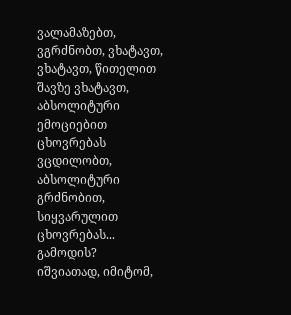ვალამაზებთ, ვგრძნობთ, ვხატავთ, ვხატავთ, წითელით შავზე ვხატავთ, აბსოლიტური ემოციებით ცხოვრებას ვცდილობთ, აბსოლიტური გრძნობით, სიყვარულით ცხოვრებას...
გამოდის?
იშვიათად, იმიტომ,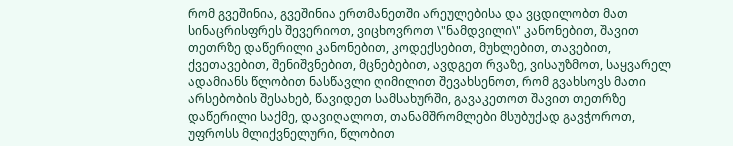რომ გვეშინია, გვეშინია ერთმანეთში არეულებისა და ვცდილობთ მათ სინაცრისფრეს შევერიოთ, ვიცხოვროთ \"ნამდვილი\" კანონებით, შავით თეთრზე დაწერილი კანონებით, კოდექსებით, მუხლებით, თავებით, ქვეთავებით, შენიშვნებით, მცნებებით, ავდგეთ რვაზე, ვისაუზმოთ, საყვარელ ადამიანს წლობით ნასწავლი ღიმილით შევახსენოთ, რომ გვახსოვს მათი არსებობის შესახებ, წავიდეთ სამსახურში, გავაკეთოთ შავით თეთრზე დაწერილი საქმე, დავიღალოთ, თანამშრომლები მსუბუქად გავჭოროთ, უფროსს მლიქვნელური, წლობით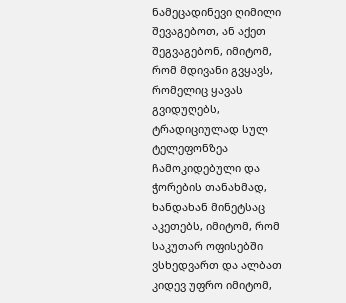ნამეცადინევი ღიმილი შევაგებოთ, ან აქეთ შეგვაგებონ, იმიტომ, რომ მდივანი გვყავს, რომელიც ყავას გვიდუღებს, ტრადიციულად სულ ტელეფონზეა ჩამოკიდებული და ჭორების თანახმად, ხანდახან მინეტსაც აკეთებს, იმიტომ, რომ საკუთარ ოფისებში ვსხედვართ და ალბათ კიდევ უფრო იმიტომ,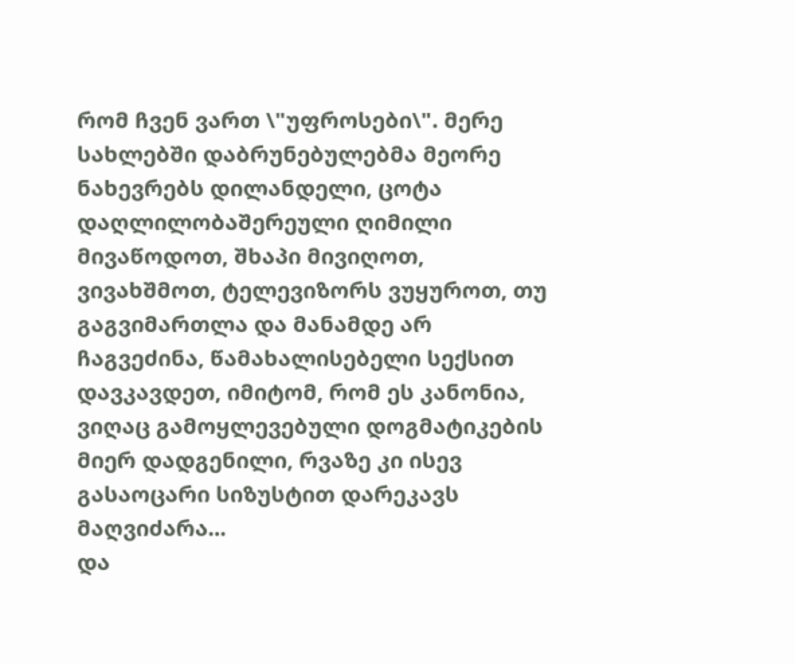რომ ჩვენ ვართ \"უფროსები\". მერე სახლებში დაბრუნებულებმა მეორე ნახევრებს დილანდელი, ცოტა დაღლილობაშერეული ღიმილი მივაწოდოთ, შხაპი მივიღოთ, ვივახშმოთ, ტელევიზორს ვუყუროთ, თუ გაგვიმართლა და მანამდე არ ჩაგვეძინა, წამახალისებელი სექსით დავკავდეთ, იმიტომ, რომ ეს კანონია, ვიღაც გამოყლევებული დოგმატიკების მიერ დადგენილი, რვაზე კი ისევ გასაოცარი სიზუსტით დარეკავს მაღვიძარა...
და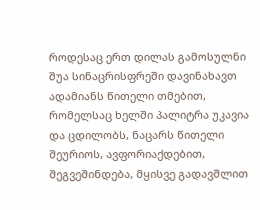როდესაც ერთ დილას გამოსულნი შუა სინაცრისფრეში დავინახავთ ადამიანს წითელი თმებით, რომელსაც ხელში პალიტრა უკავია და ცდილობს, ნაცარს წითელი შეურიოს, ავფორიაქდებით, შეგვეშინდება, მყისვე გადავშლით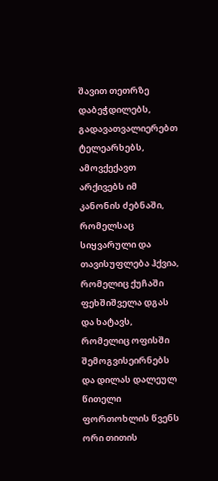შავით თეთრზე დაბეჭდილებს, გადავათვალიერებთ ტელეარხებს, ამოვქექავთ არქივებს იმ კანონის ძებნაში, რომელსაც სიყვარული და თავისუფლება ჰქვია, რომელიც ქუჩაში ფეხშიშველა დგას და ხატავს, რომელიც ოფისში შემოგვისეირნებს და დილას დალეულ წითელი ფორთოხლის წვენს ორი თითის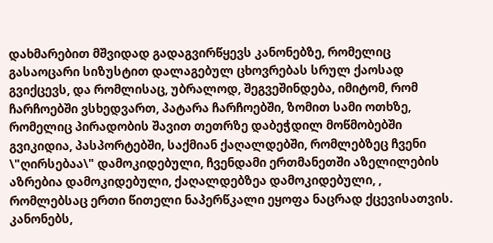დახმარებით მშვიდად გადაგვირწყევს კანონებზე, რომელიც გასაოცარი სიზუსტით დალაგებულ ცხოვრებას სრულ ქაოსად გვიქცევს, და რომლისაც, უბრალოდ, შეგვეშინდება, იმიტომ, რომ ჩარჩოებში ვსხედვართ, პატარა ჩარჩოებში, ზომით სამი ოთხზე, რომელიც პირადობის შავით თეთრზე დაბეჭდილ მოწმობებში გვიკიდია, პასპორტებში, საქმიან ქაღალდებში, რომლებზეც ჩვენი \"ღირსებაა\" დამოკიდებული, ჩვენდამი ერთმანეთში აზელილების აზრებია დამოკიდებული, ქაღალდებზეა დამოკიდებული, , რომლებსაც ერთი წითელი ნაპერწკალი ეყოფა ნაცრად ქცევისათვის. კანონებს,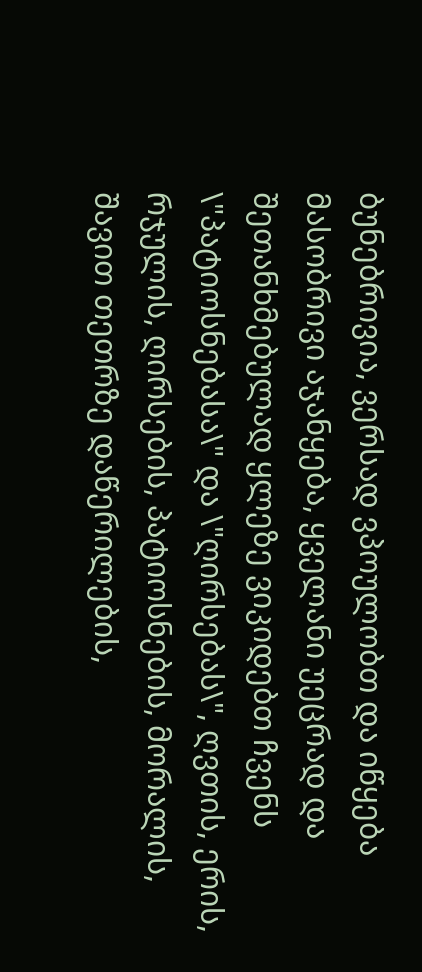ბუნებრივია, ვერსად ვპოულობთ და იწყება მასობრივი აჯანყება, ყველანი უეცრად და შეთანხმებულად ყლეზე ვიკიდებთ ჩვენს \"პატიოსნებასა\" და \"ღირსებას\", ღვთის, ერის, რჯულის, ღირსების, პატიოსნების, მორალის, შავით თეთრზე დაწერილების,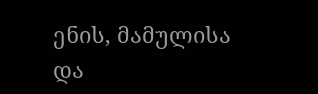ენის, მამულისა და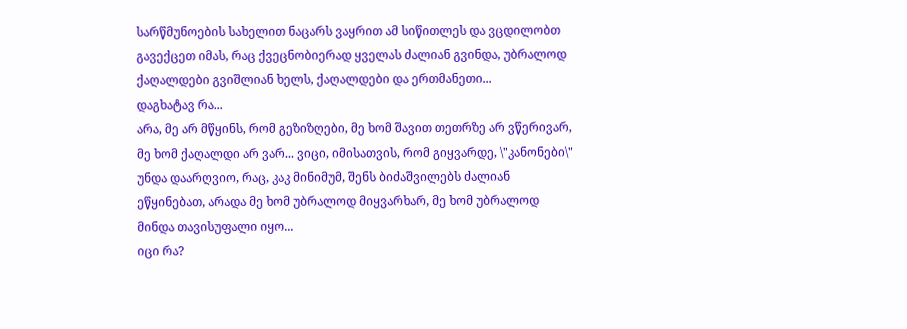სარწმუნოების სახელით ნაცარს ვაყრით ამ სიწითლეს და ვცდილობთ გავექცეთ იმას, რაც ქვეცნობიერად ყველას ძალიან გვინდა, უბრალოდ ქაღალდები გვიშლიან ხელს, ქაღალდები და ერთმანეთი...
დაგხატავ რა...
არა, მე არ მწყინს, რომ გეზიზღები, მე ხომ შავით თეთრზე არ ვწერივარ, მე ხომ ქაღალდი არ ვარ... ვიცი, იმისათვის, რომ გიყვარდე, \"კანონები\" უნდა დაარღვიო, რაც, კაკ მინიმუმ, შენს ბიძაშვილებს ძალიან ეწყინებათ, არადა მე ხომ უბრალოდ მიყვარხარ, მე ხომ უბრალოდ მინდა თავისუფალი იყო...
იცი რა?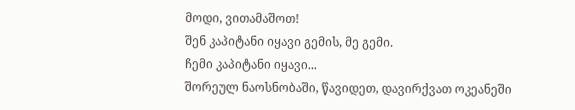მოდი, ვითამაშოთ!
შენ კაპიტანი იყავი გემის, მე გემი.
ჩემი კაპიტანი იყავი...
შორეულ ნაოსნობაში, წავიდეთ, დავირქვათ ოკეანეში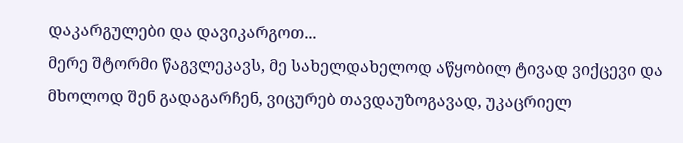დაკარგულები და დავიკარგოთ...
მერე შტორმი წაგვლეკავს, მე სახელდახელოდ აწყობილ ტივად ვიქცევი და მხოლოდ შენ გადაგარჩენ, ვიცურებ თავდაუზოგავად, უკაცრიელ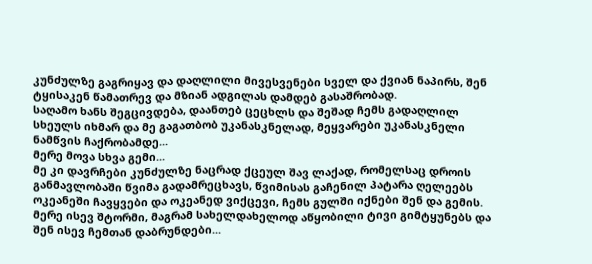კუნძულზე გაგრიყავ და დაღლილი მივესვენები სველ და ქვიან ნაპირს, შენ ტყისაკენ წამათრევ და მზიან ადგილას დამდებ გასაშრობად.
საღამო ხანს შეგცივდება, დაანთებ ცეცხლს და შეშად ჩემს გადაღლილ სხეულს იხმარ და მე გაგათბობ უკანასკნელად, მეყვარები უკანასკნელი ნამწვის ჩაქრობამდე...
მერე მოვა სხვა გემი...
მე კი დავრჩები კუნძულზე ნაცრად ქცეულ შავ ლაქად, რომელსაც დროის განმავლობაში წვიმა გადამრეცხავს, წვიმისას გაჩენილ პატარა ღელეებს ოკეანეში ჩავყვები და ოკეანედ ვიქცევი, ჩემს გულში იქნები შენ და გემის. მერე ისევ შტორმი, მაგრამ სახელდახელოდ აწყობილი ტივი გიმტყუნებს და შენ ისევ ჩემთან დაბრუნდები...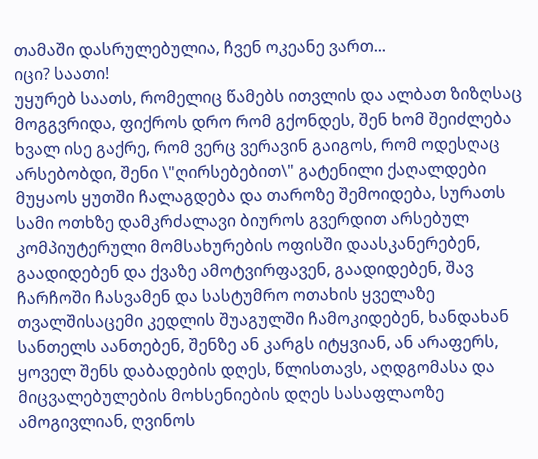თამაში დასრულებულია, ჩვენ ოკეანე ვართ...
იცი? საათი!
უყურებ საათს, რომელიც წამებს ითვლის და ალბათ ზიზღსაც მოგგვრიდა, ფიქროს დრო რომ გქონდეს, შენ ხომ შეიძლება ხვალ ისე გაქრე, რომ ვერც ვერავინ გაიგოს, რომ ოდესღაც არსებობდი, შენი \"ღირსებებით\" გატენილი ქაღალდები მუყაოს ყუთში ჩალაგდება და თაროზე შემოიდება, სურათს სამი ოთხზე დამკრძალავი ბიუროს გვერდით არსებულ კომპიუტერული მომსახურების ოფისში დაასკანერებენ, გაადიდებენ და ქვაზე ამოტვირფავენ, გაადიდებენ, შავ ჩარჩოში ჩასვამენ და სასტუმრო ოთახის ყველაზე თვალშისაცემი კედლის შუაგულში ჩამოკიდებენ, ხანდახან სანთელს აანთებენ, შენზე ან კარგს იტყვიან, ან არაფერს, ყოველ შენს დაბადების დღეს, წლისთავს, აღდგომასა და მიცვალებულების მოხსენიების დღეს სასაფლაოზე ამოგივლიან, ღვინოს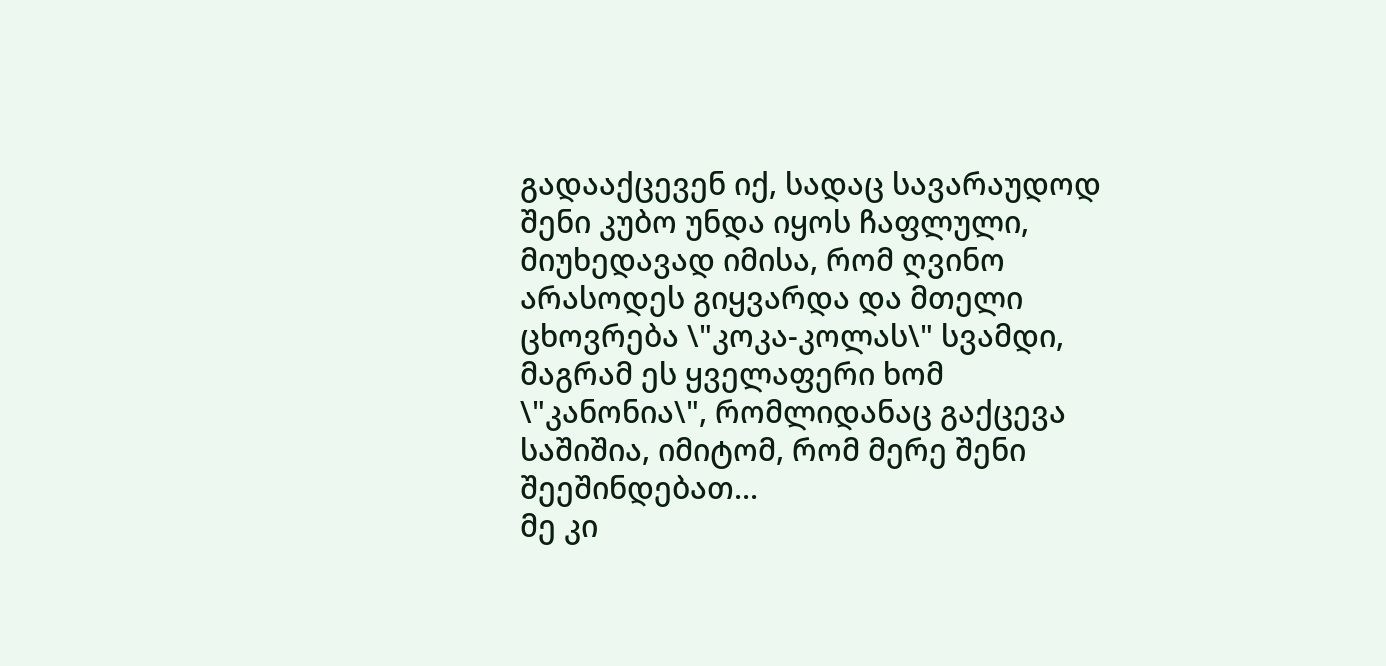გადააქცევენ იქ, სადაც სავარაუდოდ შენი კუბო უნდა იყოს ჩაფლული, მიუხედავად იმისა, რომ ღვინო არასოდეს გიყვარდა და მთელი ცხოვრება \"კოკა-კოლას\" სვამდი, მაგრამ ეს ყველაფერი ხომ \"კანონია\", რომლიდანაც გაქცევა საშიშია, იმიტომ, რომ მერე შენი შეეშინდებათ...
მე კი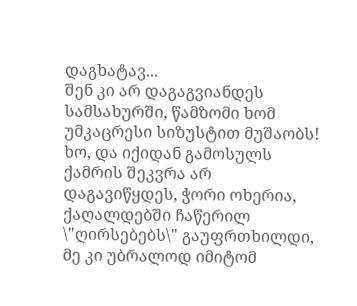დაგხატავ...
შენ კი არ დაგაგვიანდეს სამსახურში, წამზომი ხომ უმკაცრესი სიზუსტით მუშაობს! ხო, და იქიდან გამოსულს ქამრის შეკვრა არ დაგავიწყდეს, ჭორი ოხერია, ქაღალდებში ჩაწერილ \"ღირსებებს\" გაუფრთხილდი, მე კი უბრალოდ იმიტომ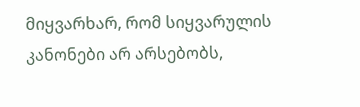მიყვარხარ, რომ სიყვარულის კანონები არ არსებობს,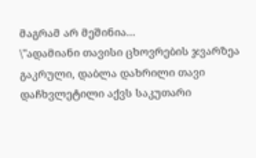მაგრამ არ მეშინია...
\"ადამიანი თავისი ცხოვრების ჯვარზეა გაკრული, დაბლა დახრილი თავი დაჩხვლეტილი აქვს საკუთარი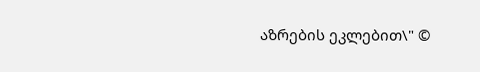აზრების ეკლებით\" ©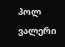პოლ ვალერი